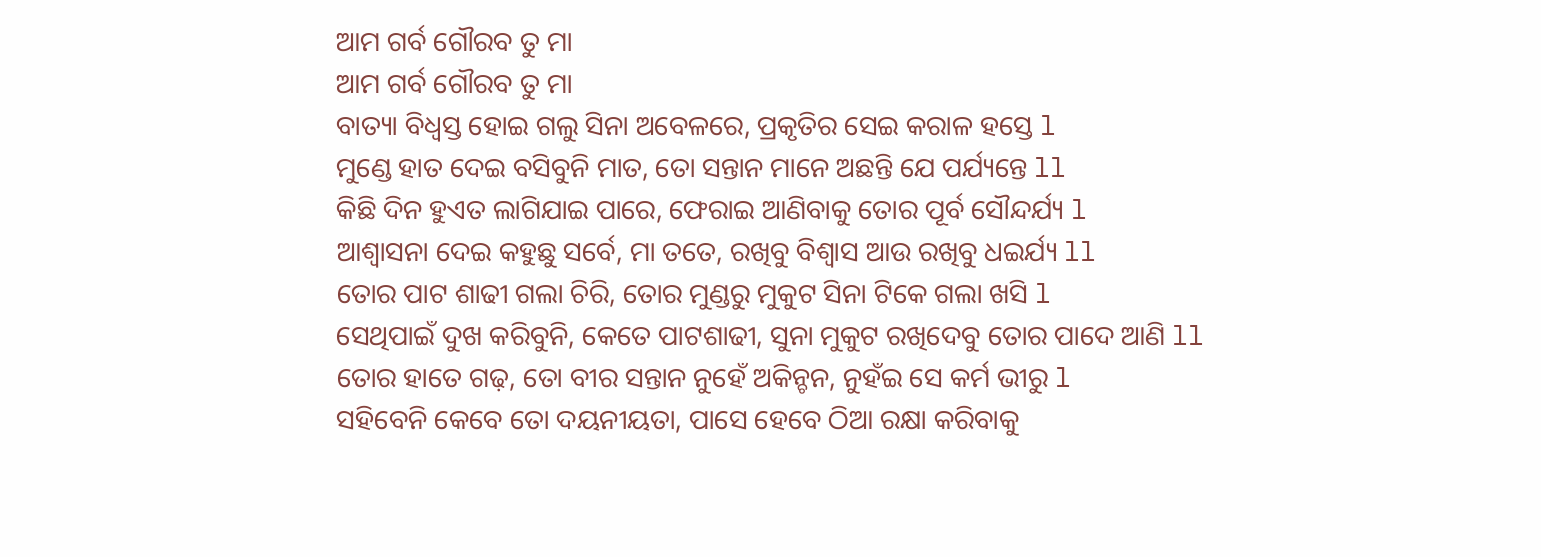ଆମ ଗର୍ବ ଗୌରବ ତୁ ମା
ଆମ ଗର୍ବ ଗୌରବ ତୁ ମା
ବାତ୍ୟା ବିଧ୍ବସ୍ତ ହୋଇ ଗଲୁ ସିନା ଅବେଳରେ, ପ୍ରକୃତିର ସେଇ କରାଳ ହସ୍ତେ l
ମୁଣ୍ଡେ ହାତ ଦେଇ ବସିବୁନି ମାତ, ତୋ ସନ୍ତାନ ମାନେ ଅଛନ୍ତି ଯେ ପର୍ଯ୍ୟନ୍ତେ ll
କିଛି ଦିନ ହୁଏତ ଲାଗିଯାଇ ପାରେ, ଫେରାଇ ଆଣିବାକୁ ତୋର ପୂର୍ବ ସୌନ୍ଦର୍ଯ୍ୟ l
ଆଶ୍ବାସନା ଦେଇ କହୁଛୁ ସର୍ବେ, ମା ତତେ, ରଖିବୁ ବିଶ୍ବାସ ଆଉ ରଖିବୁ ଧଇର୍ଯ୍ୟ ll
ତୋର ପାଟ ଶାଢୀ ଗଲା ଚିରି, ତୋର ମୁଣ୍ଡରୁ ମୁକୁଟ ସିନା ଟିକେ ଗଲା ଖସି l
ସେଥିପାଇଁ ଦୁଖ କରିବୁନି, କେତେ ପାଟଶାଢୀ, ସୁନା ମୁକୁଟ ରଖିଦେବୁ ତୋର ପାଦେ ଆଣି ll
ତୋର ହାତେ ଗଢ଼, ତୋ ବୀର ସନ୍ତାନ ନୁହେଁ ଅକିନ୍ଚନ, ନୁହଁଇ ସେ କର୍ମ ଭୀରୁ l
ସହିବେନି କେବେ ତୋ ଦୟନୀୟତା, ପାସେ ହେବେ ଠିଆ ରକ୍ଷା କରିବାକୁ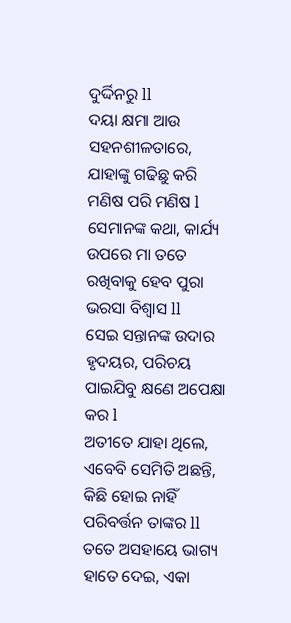ଦୁର୍ଦ୍ଦିନରୁ ll
ଦୟା କ୍ଷମା ଆଉ ସହନଶୀଳତାରେ, ଯାହାଙ୍କୁ ଗଢିଛୁ କରି ମଣିଷ ପରି ମଣିଷ l
ସେମାନଙ୍କ କଥା, କାର୍ଯ୍ୟ ଉପରେ ମା ତତେ ରଖିବାକୁ ହେବ ପୁରା ଭରସା ବିଶ୍ବାସ ll
ସେଇ ସନ୍ତାନଙ୍କ ଉଦାର ହୃଦୟର, ପରିଚୟ ପାଇଯିବୁ କ୍ଷଣେ ଅପେକ୍ଷା କର l
ଅତୀତେ ଯାହା ଥିଲେ, ଏବେବି ସେମିତି ଅଛନ୍ତି, କିଛି ହୋଇ ନାହିଁ ପରିବର୍ତ୍ତନ ତାଙ୍କର ll
ତତେ ଅସହାୟେ ଭାଗ୍ୟ ହାତେ ଦେଇ, ଏକା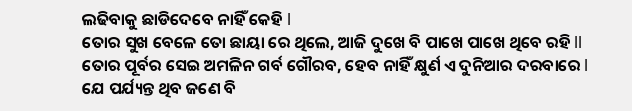ଲଢିବାକୁ ଛାଡିଦେବେ ନାହିଁ କେହି l
ତୋର ସୁଖ ବେଳେ ତୋ ଛାୟା ରେ ଥିଲେ, ଆଜି ଦୁଖେ ବି ପାଖେ ପାଖେ ଥିବେ ରହି ll
ତୋର ପୂର୍ବର ସେଇ ଅମଳିନ ଗର୍ବ ଗୌରବ, ହେବ ନାହିଁ କ୍ଷୁର୍ଣ ଏ ଦୁନିଆର ଦରବାରେ l
ଯେ ପର୍ଯ୍ୟନ୍ତ ଥିବ ଜଣେ ବି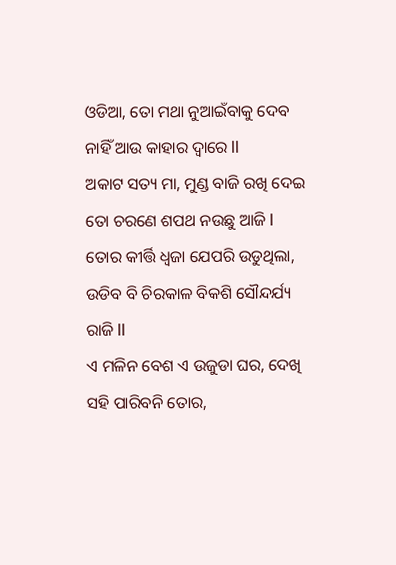ଓଡିଆ, ତୋ ମଥା ନୁଆଇଁବାକୁ ଦେବ ନାହିଁ ଆଉ କାହାର ଦ୍ଵାରେ ll
ଅକାଟ ସତ୍ୟ ମା, ମୁଣ୍ଡ ବାଜି ରଖି ଦେଇ ତୋ ଚରଣେ ଶପଥ ନଉଛୁ ଆଜି l
ତୋର କୀର୍ତ୍ତି ଧ୍ବଜା ଯେପରି ଉଡୁଥିଲା, ଉଡିବ ବି ଚିରକାଳ ବିକଶି ସୌନ୍ଦର୍ଯ୍ୟ ରାଜି ll
ଏ ମଳିନ ବେଶ ଏ ଉଜୁଡା ଘର, ଦେଖି ସହି ପାରିବନି ତୋର,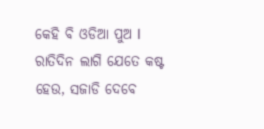କେହି ବି ଓଡିଆ ପୁଅ l
ରାତିଦିନ ଲାଗି ଯେତେ କଷ୍ଟ ହେଉ, ସଜାଡି ଦେବେ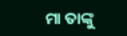ମା ତାଙ୍କୁ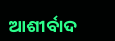ଆଶୀର୍ବାଦ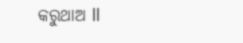କରୁଥାଅ ll